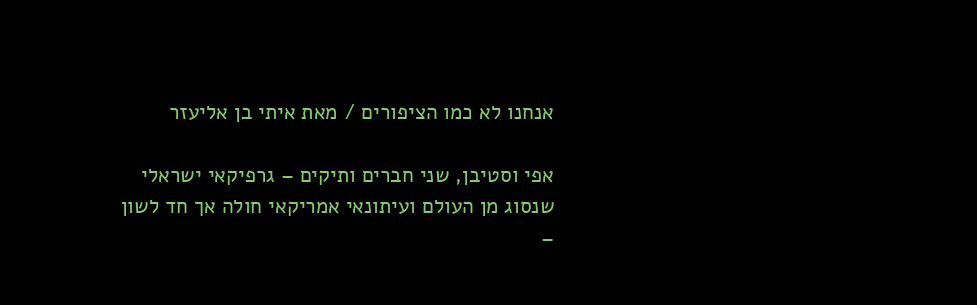אנחנו לא כמו הציפורים / מאת איתי בן אליעזר

אפי וסטיבן, שני חברים ותיקים – גרפיקאי ישראלי שנסוג מן העולם ועיתונאי אמריקאי חולה אך חד לשון –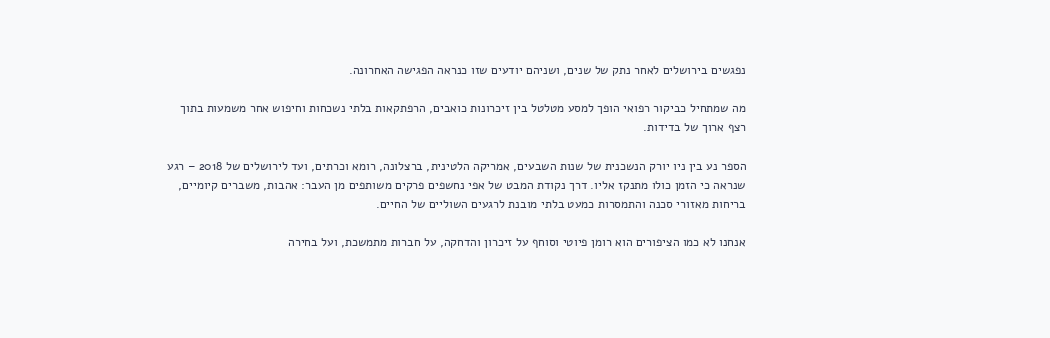נפגשים בירושלים לאחר נתק של שנים, ושניהם יודעים שזו כנראה הפגישה האחרונה.

מה שמתחיל כביקור רפואי הופך למסע מטלטל בין זיכרונות כואבים, הרפתקאות בלתי נשכחות וחיפוש אחר משמעות בתוך רצף ארוך של בדידות.

הספר נע בין ניו יורק הנשכנית של שנות השבעים, אמריקה הלטינית, ברצלונה, רומא וכרתים, ועד לירושלים של 2018 – רגע שנראה כי הזמן כולו מתנקז אליו. דרך נקודת המבט של אפי נחשפים פרקים משותפים מן העבר: אהבות, משברים קיומיים, בריחות מאזורי סכנה והתמסרות כמעט בלתי מובנת לרגעים השוליים של החיים.

אנחנו לא כמו הציפורים הוא רומן פיוטי וסוחף על זיכרון והדחקה, על חברות מתמשכת, ועל בחירה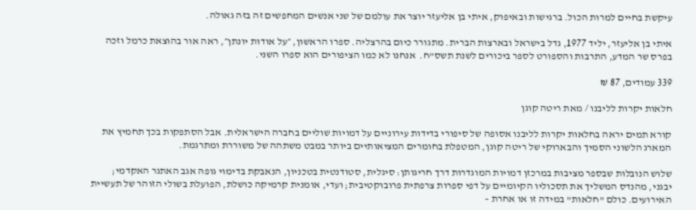עיקשת בחיים למרות הכול. ברגישות ובאיפוק, איתי בן אליעזר יוצר את עולמם של שני אנשים המחפשים זה בזה גאולה.

איתי בן אליעזר, יליד 1977, גדל בישראל ובארצות הברית. מתגורר כיום בהרצליה. ספרו הראשון, ״על אודות יונתן״, ראה אור בהוצאת כרמל וזכה בפרס שר המדע, התרבות והספורט לספר ביכורים לשנת תשס”ח.  אנחנו לא כמו הציפורים הוא ספרו השני.

339 עמודים, 87 ₪

חלאות יקרות לליבנו / מאת ריטה קוגן

קורא תמים יראה בחלאות יקרות לליבנו אסופה של סיפורי בדידות עירוניים על דמויות שוליים בחברה הישראלית. אבל הסתפקות בכך תחמיץ את המארג הלשוני הסמיך והבארוקי של ריטה קוגן, המטפלת בחומרים המציאותיים ביותר במבט משתהה של משוררת ומתרגמת.

שלוש הנובלות שבספר מציבות במרכזן דמויות המוגדרות דרך חריגותן: סיגלית, סטודנטית בטכניון, הנאבקת בדימוי גופהּ אגב האתגר האקדמי; יבגני, מהנדס המשליך את תסכוליו הקיומיים על דפי ספרות צרפתית פרובוקטיבית; ועדי, אומנית קרמיקה כושלת, הפועלת בשולי הזוהר של תעשיית האירועים. כולם "חלאות" במידה זו או אחרת –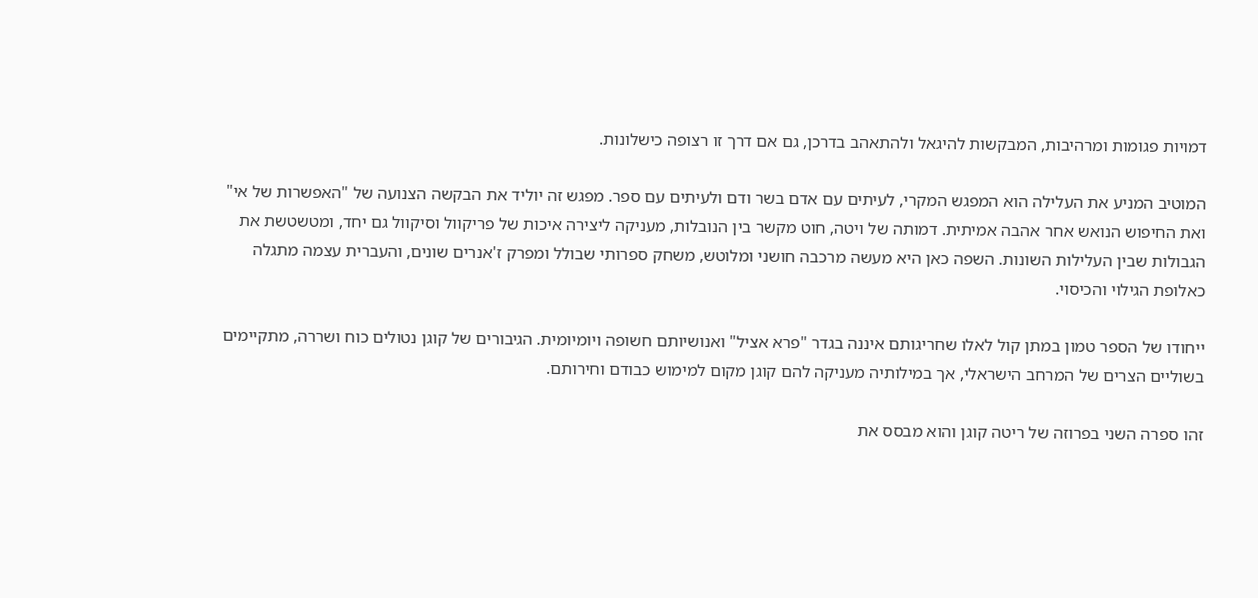דמויות פגומות ומרהיבות, המבקשות להיגאל ולהתאהב בדרכן, גם אם דרך זו רצופה כישלונות.

המוטיב המניע את העלילה הוא המפגש המקרי, לעיתים עם אדם בשר ודם ולעיתים עם ספר. מפגש זה יוליד את הבקשה הצנועה של "האפשרות של אי" ואת החיפוש הנואש אחר אהבה אמיתית. דמותה של ויטה, חוט מקשר בין הנובלות, מעניקה ליצירה איכות של פריקוול וסיקוול גם יחד, ומטשטשת את הגבולות שבין העלילות השונות. השפה כאן היא מעשה מרכבה חושני ומלוטש, משחק ספרותי שבולל ומפרק ז'אנרים שונים, והעברית עצמה מתגלה כאלופת הגילוי והכיסוי.

ייחודו של הספר טמון במתן קול לאלו שחריגותם איננה בגדר "פרא אציל" ואנושיותם חשופה ויומיומית. הגיבורים של קוגן נטולים כוח ושררה, מתקיימים בשוליים הצרים של המרחב הישראלי, אך במילותיה מעניקה להם קוגן מקום למימוש כבודם וחירותם.

זהו ספרה השני בפרוזה של ריטה קוגן והוא מבסס את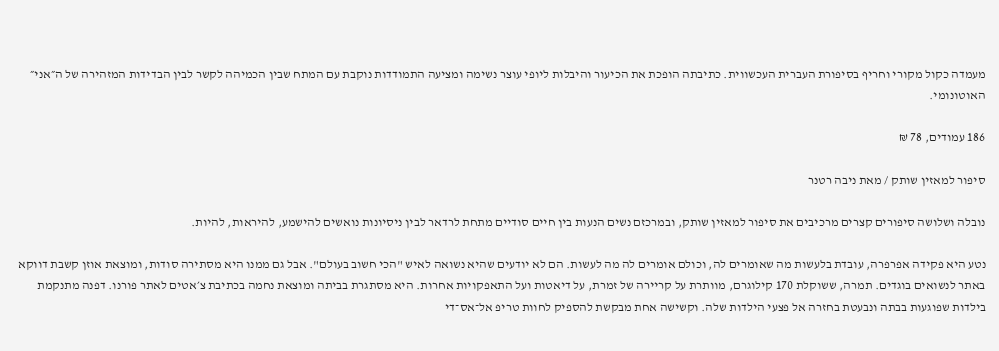מעמדה כקול מקורי וחריף בסיפורת העברית העכשווית. כתיבתה הופכת את הכיעור והיבלות ליופי עוצר נשימה ומציעה התמודדות נוקבת עם המתח שבין הכמיהה לקשר לבין הבדידות המזהירה של ה״אני״ האוטונומי.

186 עמודים, 78 ₪

סיפור למאזין שותק / מאת ניבה רטנר

נובלה ושלושה סיפורים קצרים מרכיבים את סיפור למאזין שותק, ובמרכזם נשים הנעות בין חיים סודיים מתחת לרדאר לבין ניסיונות נואשים להישמע, להיראות, להיות.

נטע היא פקידה אפרפרה, עובדת בלעשות מה שאומרים לה, וכולם אומרים לה מה לעשות. הם לא יודעים שהיא נשואה לאיש "הכי חשוב בעולם". אבל גם ממנו היא מסתירה סודות, ומוצאת אוזן קשבת דווקא באתר לנשואים בוגדים. תמרה, ששוקלת 170 קילוגרם, מוותרת על קריירה של זמרת, על דיאטות ועל התאפקויות אחרות. היא מסתגרת בביתה ומוצאת נחמה בכתיבת צ׳אטים לאתר פורנו. דפנה מתנקמת בילדות שפוגעות בבתה ונבעטת בחזרה אל פצעי הילדות שלה. וקשישה אחת מבקשת להספיק לחוות טריפ אל־אס־די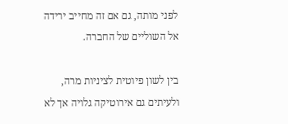לפני מותה, גם אם זה מחייב ירידה אל השוליים של החברה.

בין לשון פיוטית לציניות מרה, ולעיתים גם אירוטיקה גלויה אך לא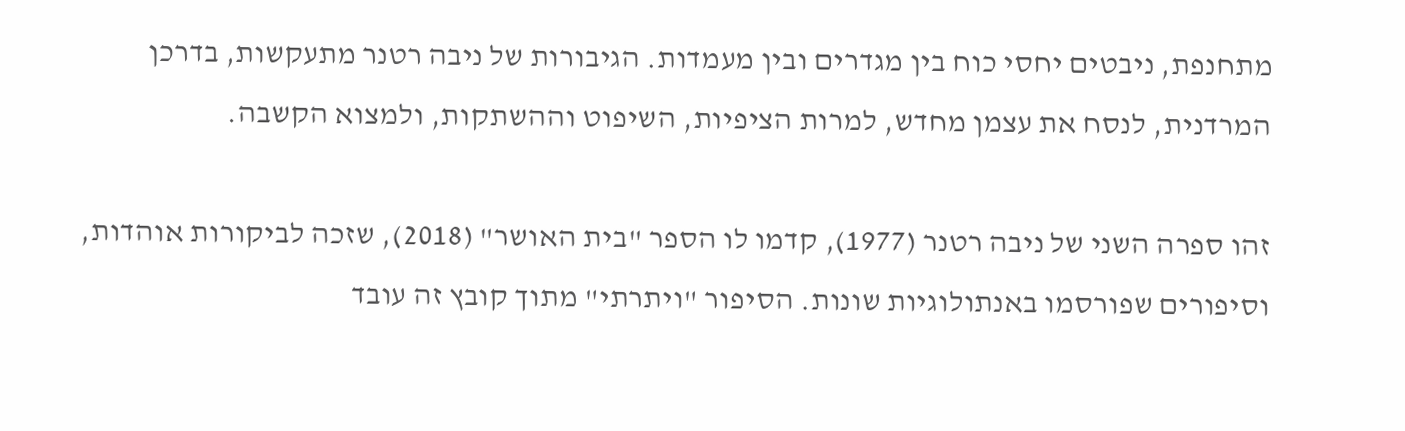מתחנפת, ניבטים יחסי כוח בין מגדרים ובין מעמדות. הגיבורות של ניבה רטנר מתעקשות, בדרכן המרדנית, לנסח את עצמן מחדש, למרות הציפיות, השיפוט וההשתקות, ולמצוא הקשבה.

זהו ספרה השני של ניבה רטנר (1977), קדמו לו הספר "בית האושר" (2018), שזכה לביקורות אוהדות, וסיפורים שפורסמו באנתולוגיות שונות. הסיפור "ויתרתי" מתוך קובץ זה עובד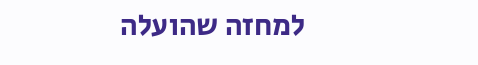למחזה שהועלה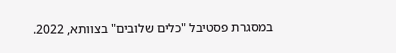במסגרת פסטיבל "כלים שלובים" בצוותא, 2022.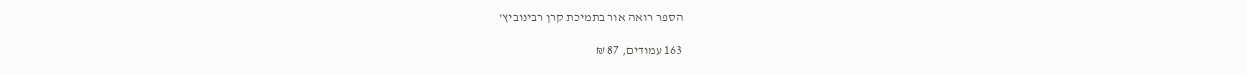הספר רואה אור בתמיכת קרן רבינוביץ'

163 עמודים, 87 ₪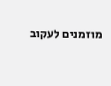מוזמנים לעקוב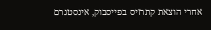אחרי הוצאת קתרזיס בפייסבוק, אינסטגרם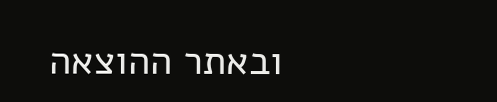ובאתר ההוצאה